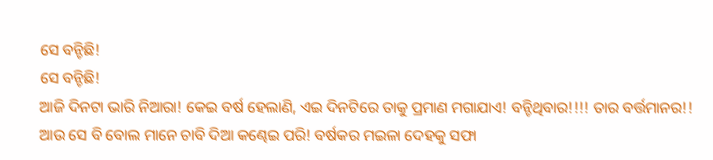ସେ ବନ୍ଚିଛି!
ସେ ବନ୍ଚିଛି!
ଆଜି ଦିନଟା ଭାରି ନିଆରା! କେଇ ବର୍ଷ ହେଲାଣି, ଏଇ ଦିନଟିରେ ତାକୁ ପ୍ରମାଣ ମଗାଯାଏ! ବନ୍ଚିଥିବାର!!!! ତାର ବର୍ତ୍ତମାନର!! ଆଉ ସେ ବି ବୋଲ ମାନେ ଚାବି ଦିଆ କଣ୍ଢେଇ ପରି! ବର୍ଷକର ମଇଳା ଦେହକୁ ସଫା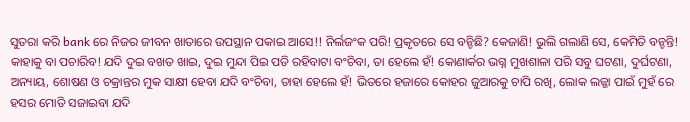ସୁତରା କରି bank ରେ ନିଜର ଜୀବନ ଖାତାରେ ଉପସ୍ଥାନ ପକାଇ ଆସେ!! ନିର୍ଲଜଂକ ପରି! ପ୍ରକୃତରେ ସେ ବନ୍ଚିଛି? କେଜାଣି! ଭୁଲି ଗଲାଣି ସେ, କେମିତି ବନ୍ଚନ୍ତି! କାହାକୁ ବା ପଚାରିବ! ଯଦି ଦୁଇ ବଖତ ଖାଇ, ଦୁଇ ମୁନ୍ଦା ପିଇ ପଡି ରହିବାଟା ବଂଚିବା, ତା ହେଲେ ହଁ! କୋଣାର୍କର ଭଗ୍ନ ମୁଖଶାଳା ପରି ସବୁ ଘଟଣା, ଦୁର୍ଘଟଣା, ଅନ୍ୟାୟ, ଶୋଷଣ ଓ ଚକ୍ରାନ୍ତର ମୁକ ସାକ୍ଷୀ ହେବା ଯଦି ବଂଚିବା, ତାହା ହେଲେ ହଁ! ଭିତରେ ହଜାରେ କୋହର ଜୁଆରକୁ ଚାପି ରଖି, ଲୋକ ଲଜ୍ଜା ପାଇଁ ମୁହଁ ରେ ହସର ମୋତି ସଜାଇବା ଯଦି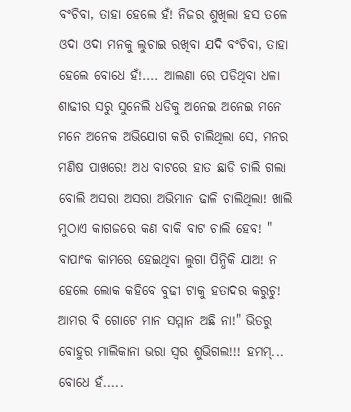ବଂଚିବା, ତାହା ହେଲେ ହଁ! ନିଜର ଶୁଖିଲା ହସ ତଳେ ଓଦା ଓଦା ମନକୁ ଲୁଚାଇ ରଖିବା ଯଦି ବଂଚିବା, ତାହା ହେଲେ ବୋଧେ ହଁ!.... ଆଲଣା ରେ ପଡିଥିବା ଧଳା ଶାଢୀର ସରୁ ସୁନେଲି ଧଡିକୁ ଅନେଇ ଅନେଇ ମନେ ମନେ ଅନେକ ଅଭିଯୋଗ କରି ଚାଲିଥିଲା ସେ, ମନର ମଣିଷ ପାଖରେ! ଅଧ ବାଟରେ ହାତ ଛାଡି ଚାଲି ଗଲା ବୋଲି ଅସରା ଅସରା ଅଭିମାନ ଢାଳି ଚାଲିଥିଲା! ଖାଲି ମୁଠାଏ କାଗଜରେ କଣ ବାକି ବାଟ ଚାଲି ହେବ! " ବାପାଂକ କାମରେ ହେଇଥିବା ଲୁଗା ପିନ୍ଧିକି ଯାଅ! ନ ହେଲେ ଲୋକ କହିବେ ବୁଢୀ ଟାକୁ ହତାଦର କରୁଚୁ! ଆମର ବି ଗୋଟେ ମାନ ସମ୍ମାନ ଅଛି ନା!" ଭିତରୁ ବୋହୁର ମାଲିକାନା ଭରା ସ୍ବର ଶୁଭିଗଲ!!! ହମମ୍... ବୋଧେ ହଁ.....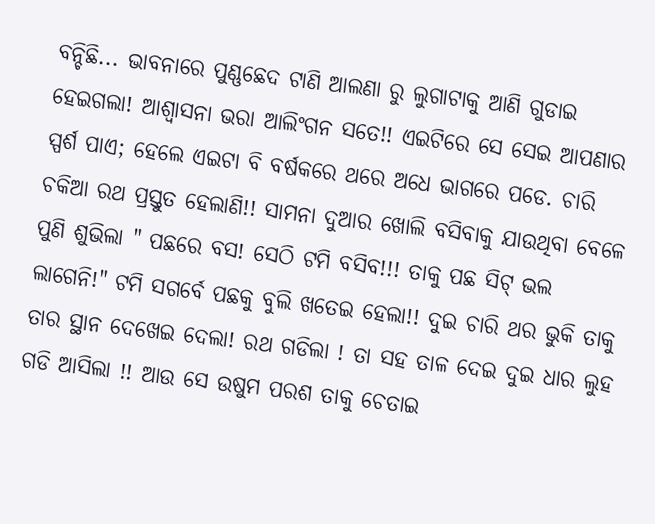ବନ୍ଚିଛି... ଭାବନାରେ ପୁଣ୍ଣଛେଦ ଟାଣି ଆଲଣା ରୁ ଲୁଗାଟାକୁ ଆଣି ଗୁଡାଇ ହେଇଗଲା! ଆଶ୍ବାସନା ଭରା ଆଲିଂଗନ ସତେ!! ଏଇଟିରେ ସେ ସେଇ ଆପଣାର ସ୍ପର୍ଶ ପାଏ; ହେଲେ ଏଇଟା ବି ବର୍ଷକରେ ଥରେ ଅଧେ ଭାଗରେ ପଡେ. ଚାରି ଚକିଆ ରଥ ପ୍ରସ୍ତୁତ ହେଲାଣି!! ସାମନା ଦୁଆର ଖୋଲି ବସିବାକୁ ଯାଉଥିବା ବେଳେ ପୁଣି ଶୁଭିଲା " ପଛରେ ବସ! ସେଠି ଟମି ବସିବ!!! ତାକୁ ପଛ ସିଟ୍ ଭଲ ଲାଗେନି!" ଟମି ସଗର୍ବେ ପଛକୁ ବୁଲି ଖତେଇ ହେଲା!! ଦୁଇ ଚାରି ଥର ଭୁକି ତାକୁ ତାର ସ୍ଥାନ ଦେଖେଇ ଦେଲା! ରଥ ଗଡିଲା ! ତା ସହ ତାଳ ଦେଇ ଦୁଇ ଧାର ଲୁହ ଗଡି ଆସିଲା !! ଆଉ ସେ ଉଷୁମ ପରଶ ତାକୁ ଚେତାଇ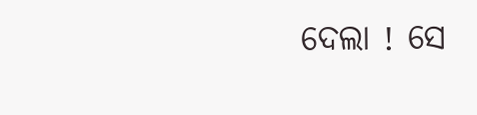ଦେଲା ! ସେ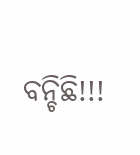ବନ୍ଚିଛି!!!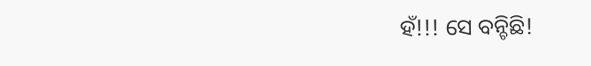ହଁ!!! ସେ ବନ୍ଚିଛି!